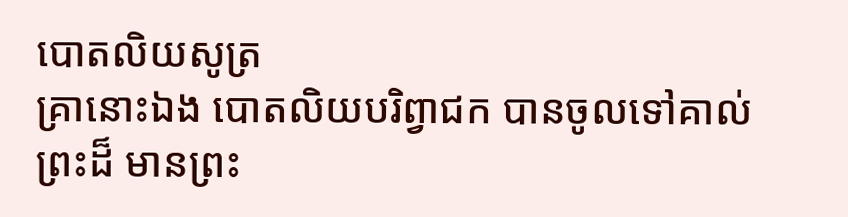បោតលិយសូត្រ
គ្រានោះឯង បោតលិយបរិព្វាជក បានចូលទៅគាល់ព្រះដ៏ មានព្រះ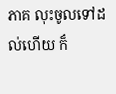ភាគ លុះចូលទៅដល់ហើយ ក៏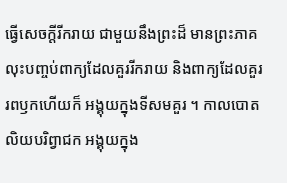ធ្វើសេចក្តីរីករាយ ជាមួយនឹងព្រះដ៏ មានព្រះភាគ លុះបញ្ចប់ពាក្យដែលគួររីករាយ និងពាក្យដែលគួររពឫកហើយក៏ អង្គុយក្នុងទីសមគួរ ។ កាលបោតលិយបរិព្វាជក អង្គុយក្នុង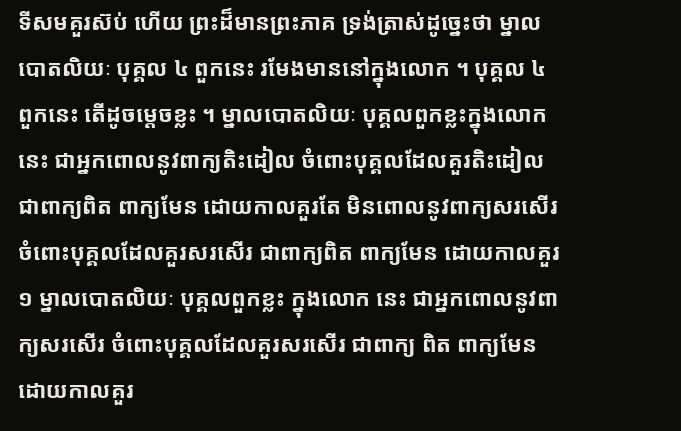ទីសមគួរស៊ប់ ហើយ ព្រះដ៏មានព្រះភាគ ទ្រង់ត្រាស់ដូច្នេះថា ម្នាលបោតលិយៈ បុគ្គល ៤ ពួកនេះ រមែងមាននៅក្នុងលោក ។ បុគ្គល ៤ ពួកនេះ តើដូចម្តេចខ្លះ ។ ម្នាលបោតលិយៈ បុគ្គលពួកខ្លះក្នុងលោកនេះ ជាអ្នកពោលនូវពាក្យតិះដៀល ចំពោះបុគ្គលដែលគួរតិះដៀល ជាពាក្យពិត ពាក្យមែន ដោយកាលគួរតែ មិនពោលនូវពាក្យសរសើរ ចំពោះបុគ្គលដែលគួរសរសើរ ជាពាក្យពិត ពាក្យមែន ដោយកាលគួរ ១ ម្នាលបោតលិយៈ បុគ្គលពួកខ្លះ ក្នុងលោក នេះ ជាអ្នកពោលនូវពាក្យសរសើរ ចំពោះបុគ្គលដែលគួរសរសើរ ជាពាក្យ ពិត ពាក្យមែន ដោយកាលគួរ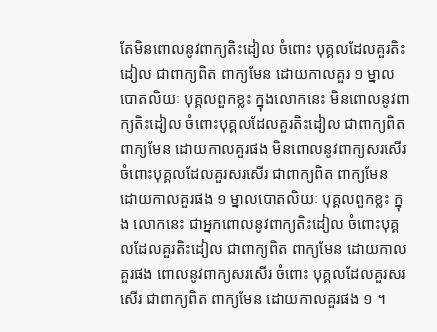តែមិនពោលនូវពាក្យតិះដៀល ចំពោះ បុគ្គលដែលគួរតិះដៀល ជាពាក្យពិត ពាក្យមែន ដោយកាលគួរ ១ ម្នាល បោតលិយៈ បុគ្គលពួកខ្លះ ក្នុងលោកនេះ មិនពោលនូវពាក្យតិះដៀល ចំពោះបុគ្គលដែលគួរតិះដៀល ជាពាក្យពិត ពាក្យមែន ដោយកាលគួរផង មិនពោលនូវពាក្យសរសើរ ចំពោះបុគ្គលដែលគួរសរសើរ ជាពាក្យពិត ពាក្យមែន ដោយកាលគួរផង ១ ម្នាលបោតលិយៈ បុគ្គលពួកខ្លះ ក្នុង លោកនេះ ជាអ្នកពោលនូវពាក្យតិះដៀល ចំពោះបុគ្គលដែលគួរតិះដៀល ជាពាក្យពិត ពាក្យមែន ដោយកាលគួរផង ពោលនូវពាក្យសរសើរ ចំពោះ បុគ្គលដែលគួរសរសើរ ជាពាក្យពិត ពាក្យមែន ដោយកាលគួរផង ១ ។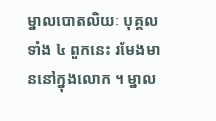ម្នាលបោតលិយៈ បុគ្គលទាំង ៤ ពួកនេះ រមែងមាននៅក្នុងលោក ។ ម្នាល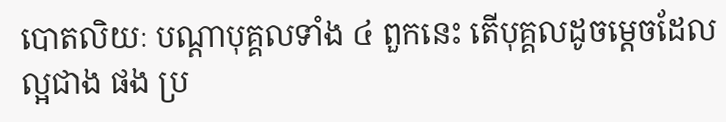បោតលិយៈ បណ្តាបុគ្គលទាំង ៤ ពួកនេះ តើបុគ្គលដូចម្តេចដែលល្អជាង ផង ប្រ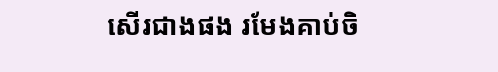សើរជាងផង រមែងគាប់ចិ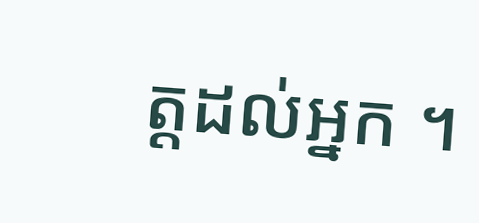ត្តដល់អ្នក ។